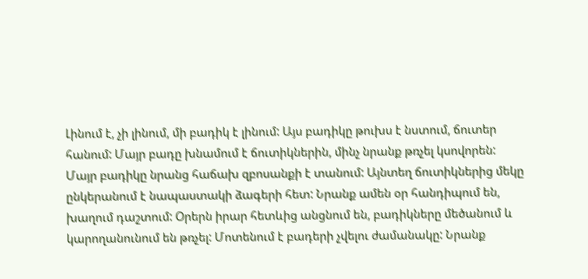Լինում է, չի լինում, մի բադիկ է լինում: Այս բադիկը թուխս է նստում, ճուտեր հանում: Մայր բադը խնամում է ճուտիկներին, մինչ նրանք թռչել կսովորեն: Մայր բադիկը նրանց հաճախ զբոսանքի է տանում: Այնտեղ ճուտիկներից մեկը ընկերանում է նապաստակի ձագերի հետ: Նրանք ամեն օր հանդիպում են, խաղում դաշտում: Օրերն իրար հետևից անցնում են, բադիկները մեծանում և կարողանունում են թռչել: Մոտենում է բադերի չվելու ժամանակը: Նրանք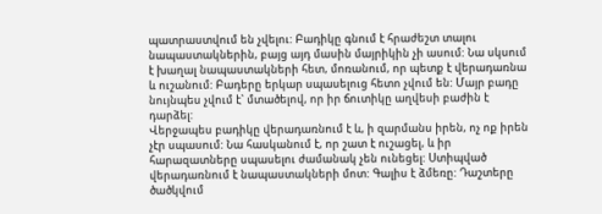պատրաստվում են չվելու: Բադիկը գնում է հրաժեշտ տալու նապաստակներին, բայց այդ մասին մայրիկին չի ասում: Նա սկսում է խաղալ նապաստակների հետ, մոռանում, որ պետք է վերադառնա և ուշանում: Բադերը երկար սպասելուց հետո չվում են: Մայր բադը նույնպես չվում է` մտածելով, որ իր ճուտիկը աղվեսի բաժին է դարձել:
Վերջապես բադիկը վերադառնում է և, ի զարմանս իրեն, ոչ ոք իրեն չէր սպասում: Նա հասկանում է, որ շատ է ուշացել, և իր հարազատները սպասելու ժամանակ չեն ունեցել: Ստիպված վերադառնում է նապաստակների մոտ: Գալիս է ձմեռը: Դաշտերը ծածկվում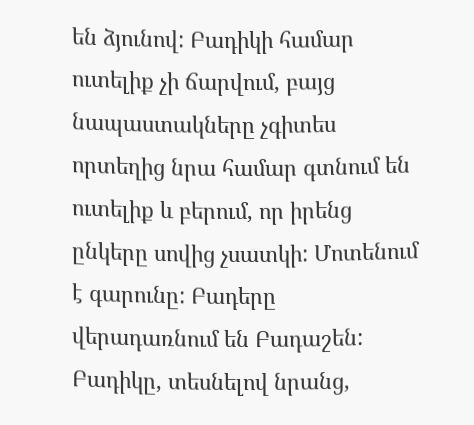են ձյունով: Բադիկի համար ուտելիք չի ճարվում, բայց նապաստակները չգիտես որտեղից նրա համար գտնում են ուտելիք և բերում, որ իրենց ընկերը սովից չսատկի: Մոտենում է գարունը: Բադերը վերադառնում են Բադաշեն: Բադիկը, տեսնելով նրանց,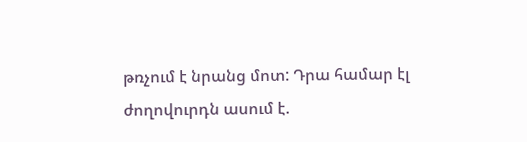թռչում է նրանց մոտ: Դրա համար էլ ժողովուրդն ասում է.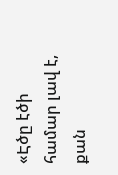«Էծը էծի համար լավ է, քան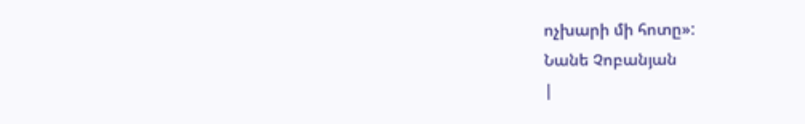ոչխարի մի հոտը»:
Նանե Չոբանյան
|